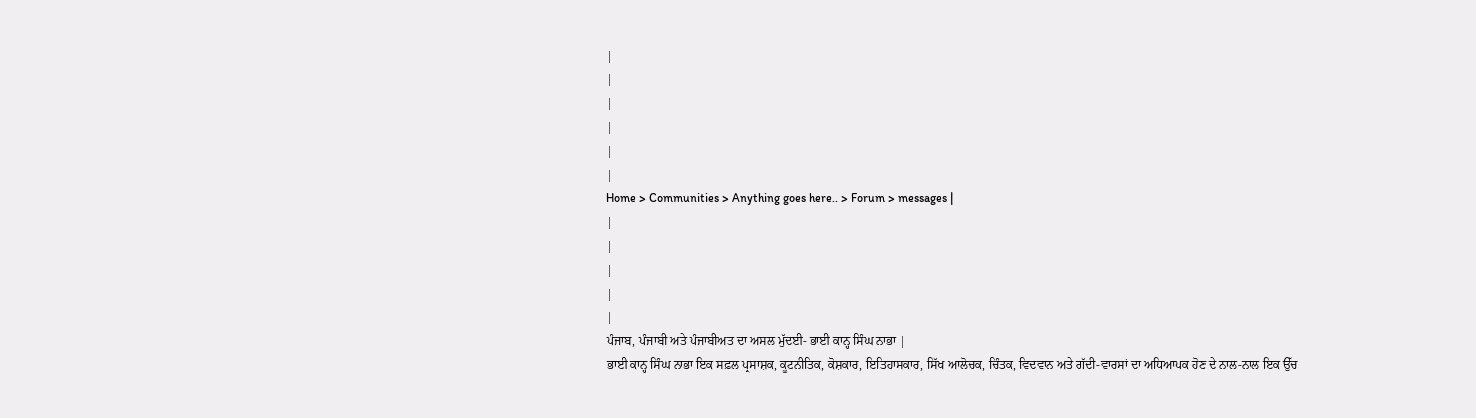|
|
|
|
|
|
Home > Communities > Anything goes here.. > Forum > messages |
|
|
|
|
|
ਪੰਜਾਬ, ਪੰਜਾਬੀ ਅਤੇ ਪੰਜਾਬੀਅਤ ਦਾ ਅਸਲ ਮੁੱਦਈ- ਭਾਈ ਕਾਨ੍ਹ ਸਿੰਘ ਨਾਭਾ |
ਭਾਈ ਕਾਨ੍ਹ ਸਿੰਘ ਨਾਭਾ ਇਕ ਸਫ਼ਲ ਪ੍ਰਸਾਸ਼ਕ, ਕੂਟਨੀਤਿਕ, ਕੋਸ਼ਕਾਰ, ਇਤਿਹਾਸਕਾਰ, ਸਿੱਖ ਆਲੋਚਕ, ਚਿੰਤਕ, ਵਿਦਵਾਨ ਅਤੇ ਗੱਦੀ-ਵਾਰਸਾਂ ਦਾ ਅਧਿਆਪਕ ਹੋਣ ਦੇ ਨਾਲ-ਨਾਲ ਇਕ ਉੱਚ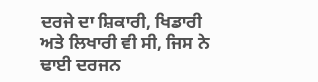ਦਰਜੇ ਦਾ ਸ਼ਿਕਾਰੀ, ਖਿਡਾਰੀ ਅਤੇ ਲਿਖਾਰੀ ਵੀ ਸੀ, ਜਿਸ ਨੇ ਢਾਈ ਦਰਜਨ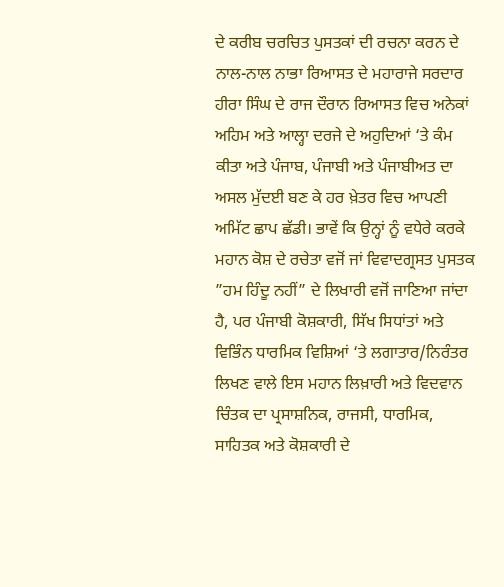ਦੇ ਕਰੀਬ ਚਰਚਿਤ ਪੁਸਤਕਾਂ ਦੀ ਰਚਨਾ ਕਰਨ ਦੇ ਨਾਲ-ਨਾਲ ਨਾਭਾ ਰਿਆਸਤ ਦੇ ਮਹਾਰਾਜੇ ਸਰਦਾਰ ਹੀਰਾ ਸਿੰਘ ਦੇ ਰਾਜ ਦੌਰਾਨ ਰਿਆਸਤ ਵਿਚ ਅਨੇਕਾਂ ਅਹਿਮ ਅਤੇ ਆਲ੍ਹਾ ਦਰਜੇ ਦੇ ਅਹੁਦਿਆਂ ‘ਤੇ ਕੰਮ ਕੀਤਾ ਅਤੇ ਪੰਜਾਬ, ਪੰਜਾਬੀ ਅਤੇ ਪੰਜਾਬੀਅਤ ਦਾ ਅਸਲ ਮੁੱਦਈ ਬਣ ਕੇ ਹਰ ਖ਼ੇਤਰ ਵਿਚ ਆਪਣੀ ਅਮਿੱਟ ਛਾਪ ਛੱਡੀ। ਭਾਵੇਂ ਕਿ ਉਨ੍ਹਾਂ ਨੂੰ ਵਧੇਰੇ ਕਰਕੇ ਮਹਾਨ ਕੋਸ਼ ਦੇ ਰਚੇਤਾ ਵਜੋਂ ਜਾਂ ਵਿਵਾਦਗ੍ਰਸਤ ਪੁਸਤਕ ”ਹਮ ਹਿੰਦੂ ਨਹੀਂ” ਦੇ ਲਿਖਾਰੀ ਵਜੋਂ ਜਾਣਿਆ ਜਾਂਦਾ ਹੈ, ਪਰ ਪੰਜਾਬੀ ਕੋਸ਼ਕਾਰੀ, ਸਿੱਖ ਸਿਧਾਂਤਾਂ ਅਤੇ ਵਿਭਿੰਨ ਧਾਰਮਿਕ ਵਿਸ਼ਿਆਂ ‘ਤੇ ਲਗਾਤਾਰ/ਨਿਰੰਤਰ ਲਿਖਣ ਵਾਲੇ ਇਸ ਮਹਾਨ ਲਿਖ਼ਾਰੀ ਅਤੇ ਵਿਦਵਾਨ ਚਿੰਤਕ ਦਾ ਪ੍ਰਸਾਸ਼ਨਿਕ, ਰਾਜਸੀ, ਧਾਰਮਿਕ, ਸਾਹਿਤਕ ਅਤੇ ਕੋਸ਼ਕਾਰੀ ਦੇ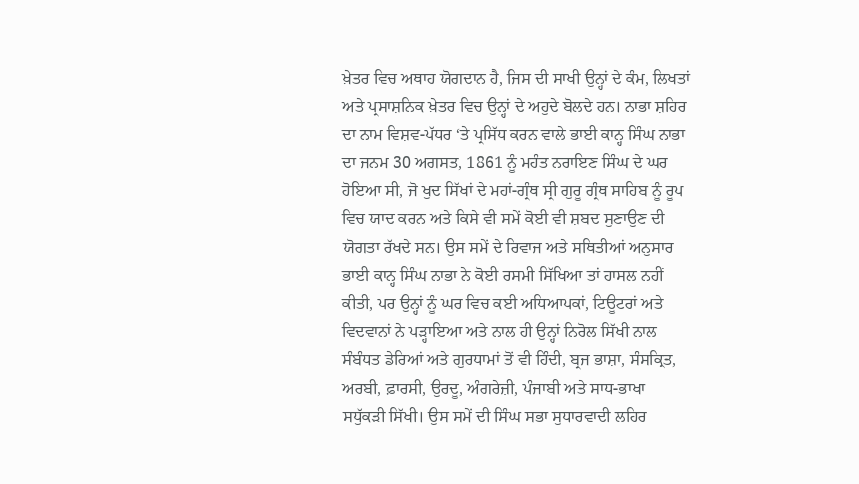ਖ਼ੇਤਰ ਵਿਚ ਅਥਾਹ ਯੋਗਦਾਨ ਹੈ, ਜਿਸ ਦੀ ਸਾਖੀ ਉਨ੍ਹਾਂ ਦੇ ਕੰਮ, ਲਿਖਤਾਂ ਅਤੇ ਪ੍ਰਸਾਸ਼ਨਿਕ ਖ਼ੇਤਰ ਵਿਚ ਉਨ੍ਹਾਂ ਦੇ ਅਹੁਦੇ ਬੋਲਦੇ ਹਨ। ਨਾਭਾ ਸ਼ਹਿਰ ਦਾ ਨਾਮ ਵਿਸ਼ਵ-ਪੱਧਰ ‘ਤੇ ਪ੍ਰਸਿੱਧ ਕਰਨ ਵਾਲੇ ਭਾਈ ਕਾਨ੍ਹ ਸਿੰਘ ਨਾਭਾ ਦਾ ਜਨਮ 30 ਅਗਸਤ, 1861 ਨੂੰ ਮਹੰਤ ਨਰਾਇਣ ਸਿੰਘ ਦੇ ਘਰ ਹੋਇਆ ਸੀ, ਜੋ ਖੁਦ ਸਿੱਖਾਂ ਦੇ ਮਹਾਂ-ਗ੍ਰੰਥ ਸ੍ਰੀ ਗੁਰੂ ਗ੍ਰੰਥ ਸਾਹਿਬ ਨੂੰ ਰੂਪ ਵਿਚ ਯਾਦ ਕਰਨ ਅਤੇ ਕਿਸੇ ਵੀ ਸਮੇਂ ਕੋਈ ਵੀ ਸ਼ਬਦ ਸੁਣਾਉਣ ਦੀ ਯੋਗਤਾ ਰੱਖਦੇ ਸਨ। ਉਸ ਸਮੇਂ ਦੇ ਰਿਵਾਜ ਅਤੇ ਸਥਿਤੀਆਂ ਅਨੁਸਾਰ ਭਾਈ ਕਾਨ੍ਹ ਸਿੰਘ ਨਾਭਾ ਨੇ ਕੋਈ ਰਸਮੀ ਸਿੱਖਿਆ ਤਾਂ ਹਾਸਲ ਨਹੀਂ ਕੀਤੀ, ਪਰ ਉਨ੍ਹਾਂ ਨੂੰ ਘਰ ਵਿਚ ਕਈ ਅਧਿਆਪਕਾਂ, ਟਿਊਟਰਾਂ ਅਤੇ ਵਿਦਵਾਨਾਂ ਨੇ ਪੜ੍ਹਾਇਆ ਅਤੇ ਨਾਲ ਹੀ ਉਨ੍ਹਾਂ ਨਿਰੋਲ ਸਿੱਖੀ ਨਾਲ ਸੰਬੰਧਤ ਡੇਰਿਆਂ ਅਤੇ ਗੁਰਧਾਮਾਂ ਤੋਂ ਵੀ ਹਿੰਦੀ, ਬ੍ਰਜ ਭਾਸ਼ਾ, ਸੰਸਕ੍ਰਿਤ, ਅਰਬੀ, ਫ਼ਾਰਸੀ, ਉਰਦੂ, ਅੰਗਰੇਜ਼ੀ, ਪੰਜਾਬੀ ਅਤੇ ਸਾਧ-ਭਾਖਾ ਸਧੁੱਕੜੀ ਸਿੱਖੀ। ਉਸ ਸਮੇਂ ਦੀ ਸਿੰਘ ਸਭਾ ਸੁਧਾਰਵਾਦੀ ਲਹਿਰ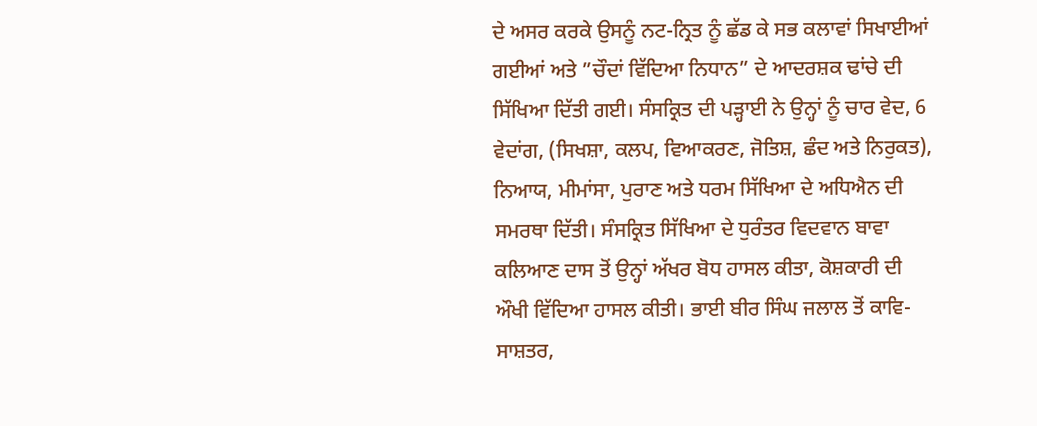ਦੇ ਅਸਰ ਕਰਕੇ ਉਸਨੂੰ ਨਟ-ਨ੍ਰਿਤ ਨੂੰ ਛੱਡ ਕੇ ਸਭ ਕਲਾਵਾਂ ਸਿਖਾਈਆਂ ਗਈਆਂ ਅਤੇ ”ਚੌਦਾਂ ਵਿੱਦਿਆ ਨਿਧਾਨ” ਦੇ ਆਦਰਸ਼ਕ ਢਾਂਚੇ ਦੀ ਸਿੱਖਿਆ ਦਿੱਤੀ ਗਈ। ਸੰਸਕ੍ਰਿਤ ਦੀ ਪੜ੍ਹਾਈ ਨੇ ਉਨ੍ਹਾਂ ਨੂੰ ਚਾਰ ਵੇਦ, 6 ਵੇਦਾਂਗ, (ਸਿਖਸ਼ਾ, ਕਲਪ, ਵਿਆਕਰਣ, ਜੋਤਿਸ਼, ਛੰਦ ਅਤੇ ਨਿਰੁਕਤ), ਨਿਆਯ, ਮੀਮਾਂਸਾ, ਪੁਰਾਣ ਅਤੇ ਧਰਮ ਸਿੱਖਿਆ ਦੇ ਅਧਿਐਨ ਦੀ ਸਮਰਥਾ ਦਿੱਤੀ। ਸੰਸਕ੍ਰਿਤ ਸਿੱਖਿਆ ਦੇ ਧੁਰੰਤਰ ਵਿਦਵਾਨ ਬਾਵਾ ਕਲਿਆਣ ਦਾਸ ਤੋਂ ਉਨ੍ਹਾਂ ਅੱਖਰ ਬੋਧ ਹਾਸਲ ਕੀਤਾ, ਕੋਸ਼ਕਾਰੀ ਦੀ ਔਖੀ ਵਿੱਦਿਆ ਹਾਸਲ ਕੀਤੀ। ਭਾਈ ਬੀਰ ਸਿੰਘ ਜਲਾਲ ਤੋਂ ਕਾਵਿ-ਸਾਸ਼ਤਰ,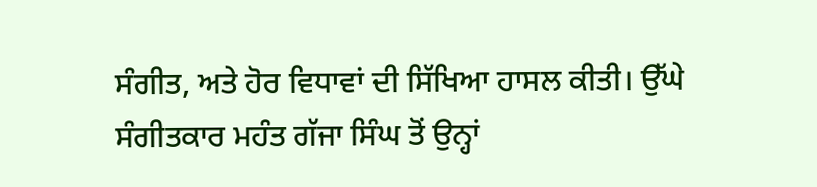ਸੰਗੀਤ, ਅਤੇ ਹੋਰ ਵਿਧਾਵਾਂ ਦੀ ਸਿੱਖਿਆ ਹਾਸਲ ਕੀਤੀ। ਉੱਘੇ ਸੰਗੀਤਕਾਰ ਮਹੰਤ ਗੱਜਾ ਸਿੰਘ ਤੋਂ ਉਨ੍ਹਾਂ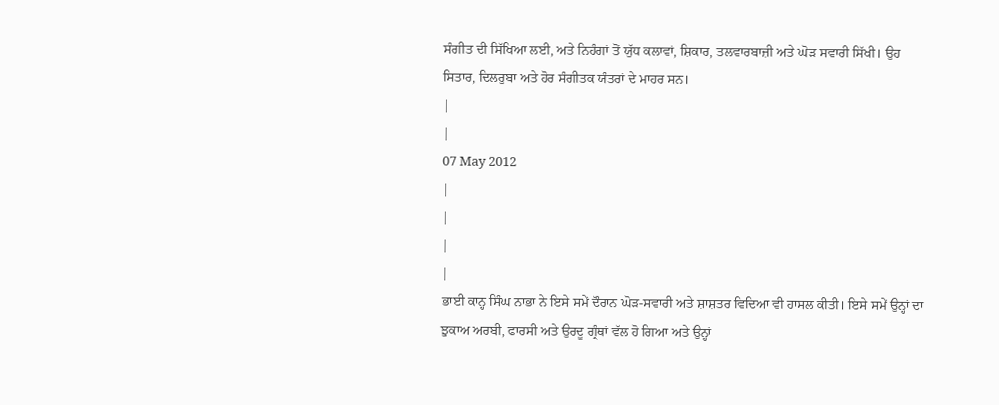ਸੰਗੀਤ ਦੀ ਸਿੱਖਿਆ ਲਈ, ਅਤੇ ਨਿਹੰਗਾਂ ਤੋਂ ਯੁੱਧ ਕਲਾਵਾਂ, ਸ਼ਿਕਾਰ, ਤਲਵਾਰਬਾਜ਼ੀ ਅਤੇ ਘੋੜ ਸਵਾਰੀ ਸਿੱਖੀ। ਉਹ ਸਿਤਾਰ, ਦਿਲਰੁਬਾ ਅਤੇ ਹੋਰ ਸੰਗੀਤਕ ਯੰਤਰਾਂ ਦੇ ਮਾਹਰ ਸਨ।
|
|
07 May 2012
|
|
|
|
ਭਾਈ ਕਾਨ੍ਹ ਸਿੰਘ ਨਾਭਾ ਨੇ ਇਸੇ ਸਮੇਂ ਦੌਰਾਨ ਘੋੜ-ਸਵਾਰੀ ਅਤੇ ਸ਼ਾਸ਼ਤਰ ਵਿਦਿਆ ਵੀ ਹਾਸਲ ਕੀਤੀ। ਇਸੇ ਸਮੇਂ ਉਨ੍ਹਾਂ ਦਾ ਝੁਕਾਅ ਅਰਬੀ, ਫਾਰਸੀ ਅਤੇ ਉਰਦੂ ਗ੍ਰੰਥਾਂ ਵੱਲ ਹੋ ਗਿਆ ਅਤੇ ਉਨ੍ਹਾਂ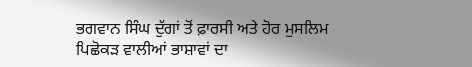ਭਗਵਾਨ ਸਿੰਘ ਦੁੱਗਾਂ ਤੋਂ ਫ਼ਾਰਸੀ ਅਤੇ ਹੋਰ ਮੁਸਲਿਮ ਪਿਛੋਕੜ ਵਾਲੀਆਂ ਭਾਸ਼ਾਵਾਂ ਦਾ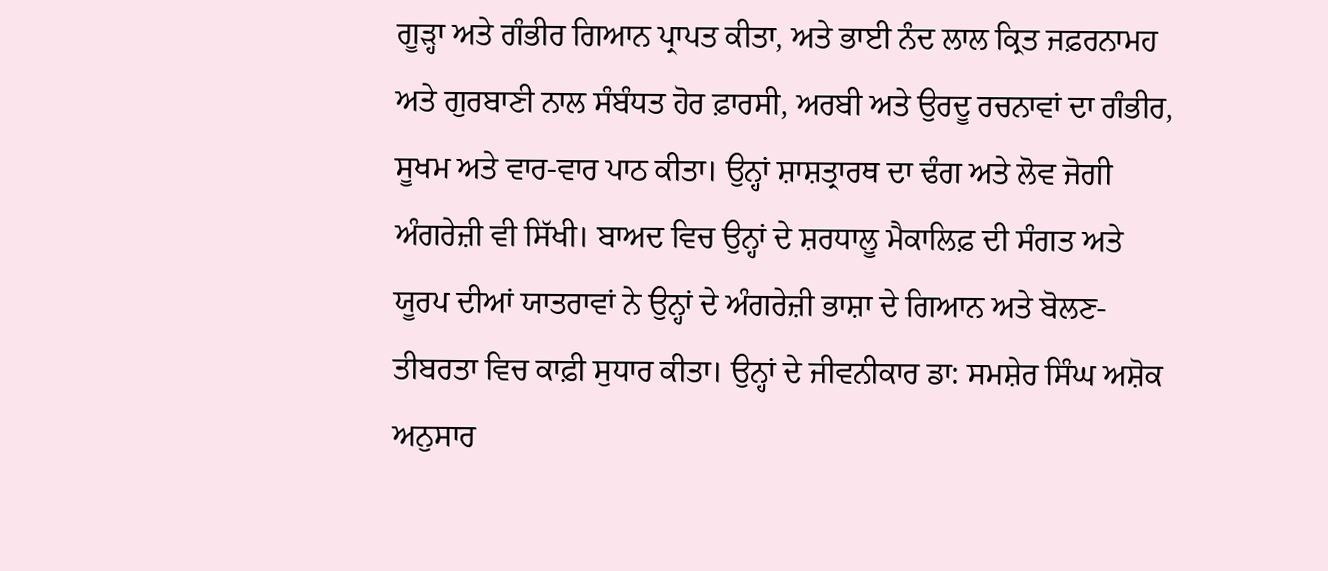ਗੂੜ੍ਹਾ ਅਤੇ ਗੰਭੀਰ ਗਿਆਨ ਪ੍ਰਾਪਤ ਕੀਤਾ, ਅਤੇ ਭਾਈ ਨੰਦ ਲਾਲ ਕ੍ਰਿਤ ਜਫ਼ਰਨਾਮਹ ਅਤੇ ਗੁਰਬਾਣੀ ਨਾਲ ਸੰਬੰਧਤ ਹੋਰ ਫ਼ਾਰਸੀ, ਅਰਬੀ ਅਤੇ ਉਰਦੂ ਰਚਨਾਵਾਂ ਦਾ ਗੰਭੀਰ, ਸੂਖਮ ਅਤੇ ਵਾਰ-ਵਾਰ ਪਾਠ ਕੀਤਾ। ਉਨ੍ਹਾਂ ਸ਼ਾਸ਼ਤ੍ਰਾਰਥ ਦਾ ਢੰਗ ਅਤੇ ਲੋਵ ਜੋਗੀ ਅੰਗਰੇਜ਼ੀ ਵੀ ਸਿੱਖੀ। ਬਾਅਦ ਵਿਚ ਉਨ੍ਹਾਂ ਦੇ ਸ਼ਰਧਾਲੂ ਮੈਕਾਲਿਫ਼ ਦੀ ਸੰਗਤ ਅਤੇ ਯੂਰਪ ਦੀਆਂ ਯਾਤਰਾਵਾਂ ਨੇ ਉਨ੍ਹਾਂ ਦੇ ਅੰਗਰੇਜ਼ੀ ਭਾਸ਼ਾ ਦੇ ਗਿਆਨ ਅਤੇ ਬੋਲਣ-ਤੀਬਰਤਾ ਵਿਚ ਕਾਫ਼ੀ ਸੁਧਾਰ ਕੀਤਾ। ਉਨ੍ਹਾਂ ਦੇ ਜੀਵਨੀਕਾਰ ਡਾ: ਸਮਸ਼ੇਰ ਸਿੰਘ ਅਸ਼ੋਕ ਅਨੁਸਾਰ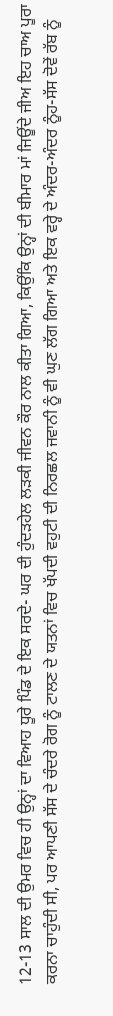12-13 ਸਾਲ ਦੀ ਉਮਰ ਵਿਚ ਹੀ ਉਨ੍ਹਾਂ ਦਾ ਵਿਆਹ ਧੂਰੇ ਪਿੰਡ ਦੇ ਇਕ ਸਰਦੇ- ਘਰ ਦੀ ਹੁੰਦੜਹੇਲ ਲੜਕੀ ਜੀਵਨ ਕੌਰ ਨਾਲ ਕੀਤਾ ਗਿਆ, ਕਿਉਂਕਿ ਉਨ੍ਹਾਂ ਦੀ ਬੀਮਾਰ ਮਾਂ ਜਿਊਂਦੇ ਜੀਅ ਇਹ ਚਾਅ ਪੂਰਾ ਕਰਨਾ ਚਾਹੁੰਦੀ ਸੀ, ਪਰ ਆਪਣੀ ਸੱਸ ਦੇ ਚੰਦਰੇ ਰੋਗ ਨੂੰ ਟਾਲਣ ਦੇ ਯਤਨਾਂ ਵਿਚ ਖੱਪਦੀ ਵਹੁਟੀ ਦੀ ਨਿਰਛਲ ਜਵਾਨੀ ਨੂੰ ਵੀ ਘੁਣ ਲੱਗ ਗਿਆ ਅਤੇ ਇਕ ਵਰ੍ਹੇ ਦੇ ਅੰਦਰ-ਅੰਦਰ ਨੂੰਹ-ਸੱਸ ਦੋਵੇਂ ਰੱਬ ਨੂੰ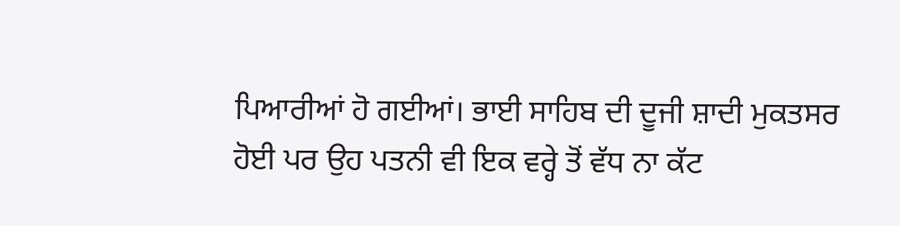ਪਿਆਰੀਆਂ ਹੋ ਗਈਆਂ। ਭਾਈ ਸਾਹਿਬ ਦੀ ਦੂਜੀ ਸ਼ਾਦੀ ਮੁਕਤਸਰ ਹੋਈ ਪਰ ਉਹ ਪਤਨੀ ਵੀ ਇਕ ਵਰ੍ਹੇ ਤੋਂ ਵੱਧ ਨਾ ਕੱਟ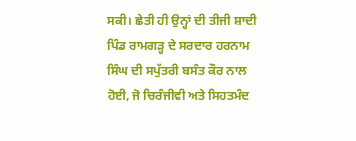ਸਕੀ। ਛੇਤੀ ਹੀ ਉਨ੍ਹਾਂ ਦੀ ਤੀਜੀ ਸ਼ਾਦੀ ਪਿੰਡ ਰਾਮਗੜ੍ਹ ਦੇ ਸਰਦਾਰ ਹਰਨਾਮ ਸਿੰਘ ਦੀ ਸਪੁੱਤਰੀ ਬਸੰਤ ਕੌਰ ਨਾਲ ਹੋਈ, ਜੋ ਚਿਰੰਜੀਵੀ ਅਤੇ ਸਿਹਤਮੰਦ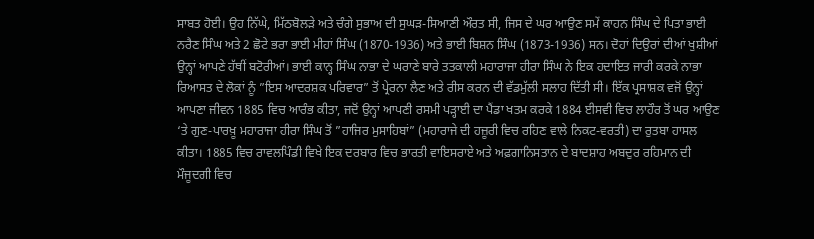ਸਾਬਤ ਹੋਈ। ਉਹ ਨਿੱਘੇ, ਮਿੱਠਬੋਲੜੇ ਅਤੇ ਚੰਗੇ ਸੁਭਾਅ ਦੀ ਸੁਘੜ-ਸਿਆਣੀ ਔਰਤ ਸੀ, ਜਿਸ ਦੇ ਘਰ ਆਉਣ ਸਮੇਂ ਕਾਹਨ ਸਿੰਘ ਦੇ ਪਿਤਾ ਭਾਈ ਨਰੈਣ ਸਿੰਘ ਅਤੇ 2 ਛੋਟੇ ਭਰਾ ਭਾਈ ਮੀਹਾਂ ਸਿੰਘ (1870-1936) ਅਤੇ ਭਾਈ ਬਿਸ਼ਨ ਸਿੰਘ (1873-1936) ਸਨ। ਦੋਹਾਂ ਦਿਉਰਾਂ ਦੀਆਂ ਖੁਸ਼ੀਆਂ ਉਨ੍ਹਾਂ ਆਪਣੇ ਹੱਥੀਂ ਬਟੋਰੀਆਂ। ਭਾਈ ਕਾਨ੍ਹ ਸਿੰਘ ਨਾਭਾ ਦੇ ਘਰਾਣੇ ਬਾਰੇ ਤਤਕਾਲੀ ਮਹਾਰਾਜਾ ਹੀਰਾ ਸਿੰਘ ਨੇ ਇਕ ਹਦਾਇਤ ਜਾਰੀ ਕਰਕੇ ਨਾਭਾ ਰਿਆਸਤ ਦੇ ਲੋਕਾਂ ਨੂੰ ”ਇਸ ਆਦਰਸ਼ਕ ਪਰਿਵਾਰ” ਤੋਂ ਪ੍ਰੇਰਨਾ ਲੈਣ ਅਤੇ ਰੀਸ ਕਰਨ ਦੀ ਵੱਡਮੁੱਲੀ ਸਲਾਹ ਦਿੱਤੀ ਸੀ। ਇੱਕ ਪ੍ਰਸਾਸ਼ਕ ਵਜੋਂ ਉਨ੍ਹਾਂ ਆਪਣਾ ਜੀਵਨ 1885 ਵਿਚ ਆਰੰਭ ਕੀਤਾ, ਜਦੋਂ ਉਨ੍ਹਾਂ ਆਪਣੀ ਰਸਮੀ ਪੜ੍ਹਾਈ ਦਾ ਪੈਂਡਾ ਖਤਮ ਕਰਕੇ 1884 ਈਸਵੀ ਵਿਚ ਲਾਹੌਰ ਤੋਂ ਘਰ ਆਉਣ ‘ਤੇ ਗੁਣ-ਪਾਰਖ਼ੂ ਮਹਾਰਾਜਾ ਹੀਰਾ ਸਿੰਘ ਤੋਂ ”ਹਾਜਿਰ ਮੁਸਾਹਿਬਾਂ” (ਮਹਾਰਾਜੇ ਦੀ ਹਜ਼ੂਰੀ ਵਿਚ ਰਹਿਣ ਵਾਲੇ ਨਿਕਟ-ਵਰਤੀ) ਦਾ ਰੁਤਬਾ ਹਾਸਲ ਕੀਤਾ। 1885 ਵਿਚ ਰਾਵਲਪਿੰਡੀ ਵਿਖੇ ਇਕ ਦਰਬਾਰ ਵਿਚ ਭਾਰਤੀ ਵਾਇਸਰਾਏ ਅਤੇ ਅਫ਼ਗਾਨਿਸਤਾਨ ਦੇ ਬਾਦਸ਼ਾਹ ਅਬਦੁਰ ਰਹਿਮਾਨ ਦੀ ਮੌਜੂਦਗੀ ਵਿਚ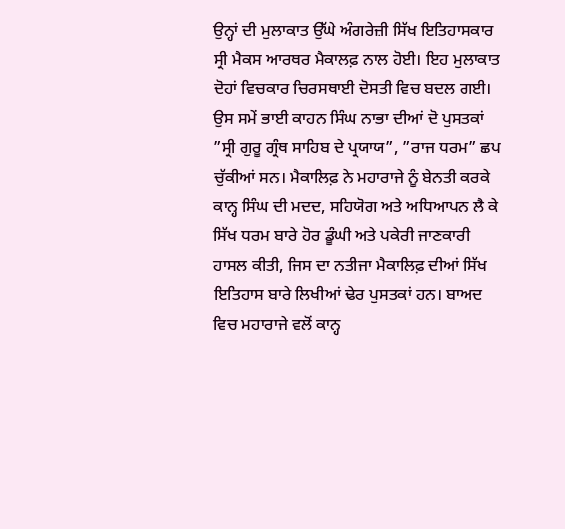ਉਨ੍ਹਾਂ ਦੀ ਮੁਲਾਕਾਤ ਉੱਘੇ ਅੰਗਰੇਜ਼ੀ ਸਿੱਖ ਇਤਿਹਾਸਕਾਰ ਸ੍ਰੀ ਮੈਕਸ ਆਰਥਰ ਮੈਕਾਲਫ਼ ਨਾਲ ਹੋਈ। ਇਹ ਮੁਲਾਕਾਤ ਦੋਹਾਂ ਵਿਚਕਾਰ ਚਿਰਸਥਾਈ ਦੋਸਤੀ ਵਿਚ ਬਦਲ ਗਈ। ਉਸ ਸਮੇਂ ਭਾਈ ਕਾਹਨ ਸਿੰਘ ਨਾਭਾ ਦੀਆਂ ਦੋ ਪੁਸਤਕਾਂ ”ਸ੍ਰੀ ਗੁਰੂ ਗ੍ਰੰਥ ਸਾਹਿਬ ਦੇ ਪ੍ਰਯਾਯ”, ”ਰਾਜ ਧਰਮ” ਛਪ ਚੁੱਕੀਆਂ ਸਨ। ਮੈਕਾਲਿਫ਼ ਨੇ ਮਹਾਰਾਜੇ ਨੂੰ ਬੇਨਤੀ ਕਰਕੇ ਕਾਨ੍ਹ ਸਿੰਘ ਦੀ ਮਦਦ, ਸਹਿਯੋਗ ਅਤੇ ਅਧਿਆਪਨ ਲੈ ਕੇ ਸਿੱਖ ਧਰਮ ਬਾਰੇ ਹੋਰ ਡੂੰਘੀ ਅਤੇ ਪਕੇਰੀ ਜਾਣਕਾਰੀ ਹਾਸਲ ਕੀਤੀ, ਜਿਸ ਦਾ ਨਤੀਜਾ ਮੈਕਾਲਿਫ਼ ਦੀਆਂ ਸਿੱਖ ਇਤਿਹਾਸ ਬਾਰੇ ਲਿਖੀਆਂ ਢੇਰ ਪੁਸਤਕਾਂ ਹਨ। ਬਾਅਦ ਵਿਚ ਮਹਾਰਾਜੇ ਵਲੋਂ ਕਾਨ੍ਹ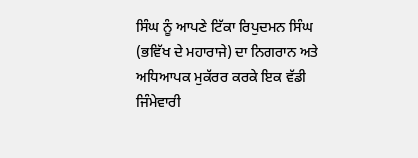ਸਿੰਘ ਨੂੰ ਆਪਣੇ ਟਿੱਕਾ ਰਿਪੁਦਮਨ ਸਿੰਘ (ਭਵਿੱਖ ਦੇ ਮਹਾਰਾਜੇ) ਦਾ ਨਿਗਰਾਨ ਅਤੇ ਅਧਿਆਪਕ ਮੁਕੱਰਰ ਕਰਕੇ ਇਕ ਵੱਡੀ ਜਿੰਮੇਵਾਰੀ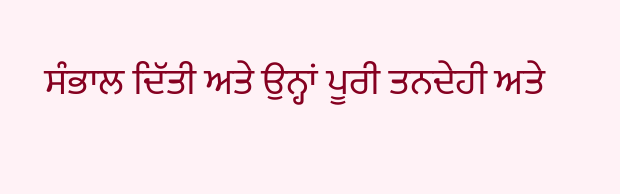ਸੰਭਾਲ ਦਿੱਤੀ ਅਤੇ ਉਨ੍ਹਾਂ ਪੂਰੀ ਤਨਦੇਹੀ ਅਤੇ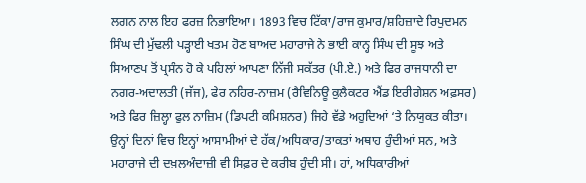ਲਗਨ ਨਾਲ ਇਹ ਫਰਜ਼ ਨਿਭਾਇਆ। 1893 ਵਿਚ ਟਿੱਕਾ/ਰਾਜ ਕੁਮਾਰ/ਸ਼ਹਿਜ਼ਾਦੇ ਰਿਪੁਦਮਨ ਸਿੰਘ ਦੀ ਮੁੱਢਲੀ ਪੜ੍ਹਾਈ ਖਤਮ ਹੋਣ ਬਾਅਦ ਮਹਾਰਾਜੇ ਨੇ ਭਾਈ ਕਾਨ੍ਹ ਸਿੰਘ ਦੀ ਸੂਝ ਅਤੇ ਸਿਆਣਪ ਤੋਂ ਪ੍ਰਸੰਨ ਹੋ ਕੇ ਪਹਿਲਾਂ ਆਪਣਾ ਨਿੱਜੀ ਸਕੱਤਰ (ਪੀ.ਏ.) ਅਤੇ ਫਿਰ ਰਾਜਧਾਨੀ ਦਾ ਨਗਰ-ਅਦਾਲਤੀ (ਜੱਜ), ਫੇਰ ਨਹਿਰ-ਨਾਜ਼ਮ (ਰੈਵਿਨਿਊ ਕੁਲੈਕਟਰ ਐਂਡ ਇਰੀਗੇਸ਼ਨ ਅਫ਼ਸਰ) ਅਤੇ ਫਿਰ ਜ਼ਿਲ੍ਹਾ ਫੁਲ ਨਾਜ਼ਿਮ (ਡਿਪਟੀ ਕਮਿਸ਼ਨਰ) ਜਿਹੇ ਵੱਡੇ ਅਹੁਦਿਆਂ ‘ਤੇ ਨਿਯੁਕਤ ਕੀਤਾ। ਉਨ੍ਹਾਂ ਦਿਨਾਂ ਵਿਚ ਇਨ੍ਹਾਂ ਆਸਾਮੀਆਂ ਦੇ ਹੱਕ/ਅਧਿਕਾਰ/ਤਾਕਤਾਂ ਅਥਾਹ ਹੁੰਦੀਆਂ ਸਨ, ਅਤੇ ਮਹਾਰਾਜੇ ਦੀ ਦਖ਼ਲਅੰਦਾਜ਼ੀ ਵੀ ਸਿਫ਼ਰ ਦੇ ਕਰੀਬ ਹੁੰਦੀ ਸੀ। ਹਾਂ, ਅਧਿਕਾਰੀਆਂ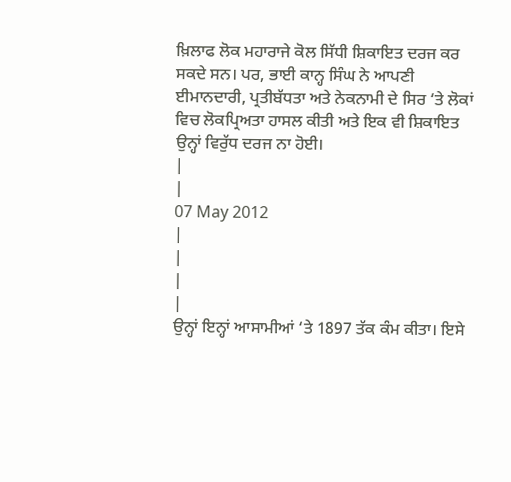ਖ਼ਿਲਾਫ ਲੋਕ ਮਹਾਰਾਜੇ ਕੋਲ ਸਿੱਧੀ ਸ਼ਿਕਾਇਤ ਦਰਜ ਕਰ ਸਕਦੇ ਸਨ। ਪਰ, ਭਾਈ ਕਾਨ੍ਹ ਸਿੰਘ ਨੇ ਆਪਣੀ ਈਮਾਨਦਾਰੀ, ਪ੍ਰਤੀਬੱਧਤਾ ਅਤੇ ਨੇਕਨਾਮੀ ਦੇ ਸਿਰ ‘ਤੇ ਲੋਕਾਂ ਵਿਚ ਲੋਕਪ੍ਰਿਅਤਾ ਹਾਸਲ ਕੀਤੀ ਅਤੇ ਇਕ ਵੀ ਸ਼ਿਕਾਇਤ ਉਨ੍ਹਾਂ ਵਿਰੁੱਧ ਦਰਜ ਨਾ ਹੋਈ।
|
|
07 May 2012
|
|
|
|
ਉਨ੍ਹਾਂ ਇਨ੍ਹਾਂ ਆਸਾਮੀਆਂ ‘ਤੇ 1897 ਤੱਕ ਕੰਮ ਕੀਤਾ। ਇਸੇ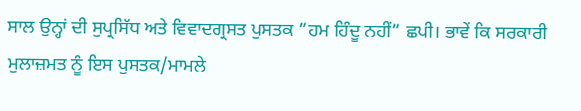ਸਾਲ ਉਨ੍ਹਾਂ ਦੀ ਸੁਪ੍ਰਸਿੱਧ ਅਤੇ ਵਿਵਾਦਗ੍ਰਸਤ ਪੁਸਤਕ ”ਹਮ ਹਿੰਦੂ ਨਹੀਂ” ਛਪੀ। ਭਾਵੇਂ ਕਿ ਸਰਕਾਰੀ ਮੁਲਾਜ਼ਮਤ ਨੂੰ ਇਸ ਪੁਸਤਕ/ਮਾਮਲੇ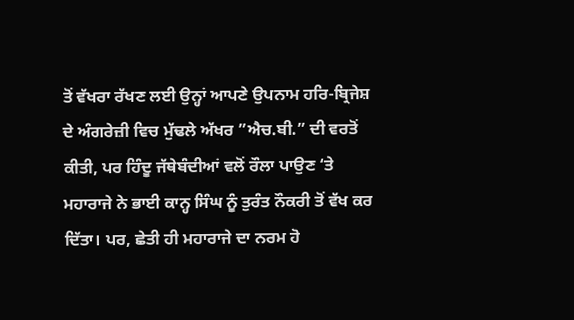ਤੋਂ ਵੱਖਰਾ ਰੱਖਣ ਲਈ ਉਨ੍ਹਾਂ ਆਪਣੇ ਉਪਨਾਮ ਹਰਿ-ਬ੍ਰਿਜੇਸ਼ ਦੇ ਅੰਗਰੇਜ਼ੀ ਵਿਚ ਮੁੱਢਲੇ ਅੱਖਰ ”ਐਚ.ਬੀ.” ਦੀ ਵਰਤੋਂ ਕੀਤੀ, ਪਰ ਹਿੰਦੂ ਜੱਥੇਬੰਦੀਆਂ ਵਲੋਂ ਰੌਲਾ ਪਾਉਣ ‘ਤੇ ਮਹਾਰਾਜੇ ਨੇ ਭਾਈ ਕਾਨ੍ਹ ਸਿੰਘ ਨੂੰ ਤੁਰੰਤ ਨੌਕਰੀ ਤੋਂ ਵੱਖ ਕਰ ਦਿੱਤਾ। ਪਰ, ਛੇਤੀ ਹੀ ਮਹਾਰਾਜੇ ਦਾ ਨਰਮ ਹੋ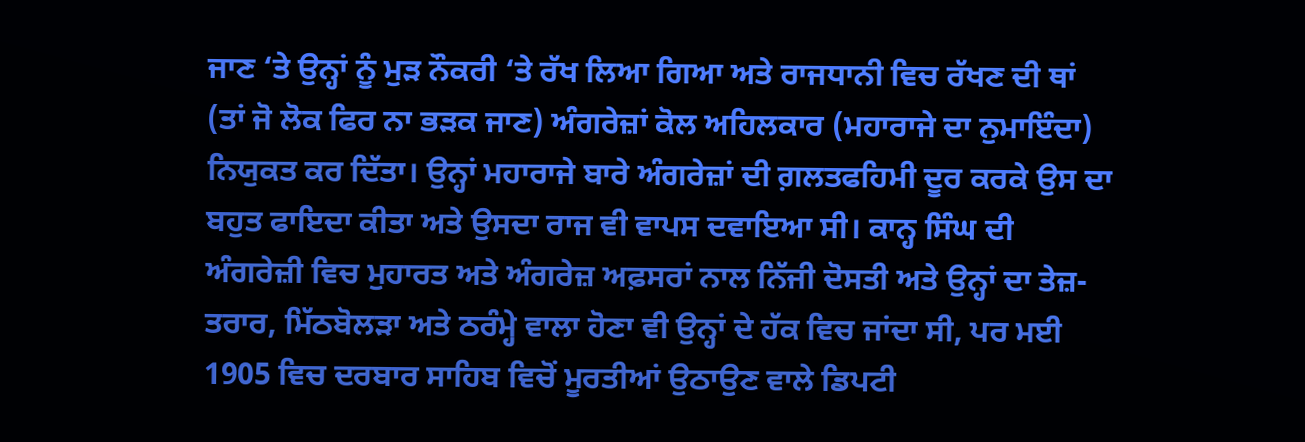ਜਾਣ ‘ਤੇ ਉਨ੍ਹਾਂ ਨੂੰ ਮੁੜ ਨੌਕਰੀ ‘ਤੇ ਰੱਖ ਲਿਆ ਗਿਆ ਅਤੇ ਰਾਜਧਾਨੀ ਵਿਚ ਰੱਖਣ ਦੀ ਥਾਂ (ਤਾਂ ਜੋ ਲੋਕ ਫਿਰ ਨਾ ਭੜਕ ਜਾਣ) ਅੰਗਰੇਜ਼ਾਂ ਕੋਲ ਅਹਿਲਕਾਰ (ਮਹਾਰਾਜੇ ਦਾ ਨੁਮਾਇੰਦਾ) ਨਿਯੁਕਤ ਕਰ ਦਿੱਤਾ। ਉਨ੍ਹਾਂ ਮਹਾਰਾਜੇ ਬਾਰੇ ਅੰਗਰੇਜ਼ਾਂ ਦੀ ਗ਼ਲਤਫਹਿਮੀ ਦੂਰ ਕਰਕੇ ਉਸ ਦਾ ਬਹੁਤ ਫਾਇਦਾ ਕੀਤਾ ਅਤੇ ਉਸਦਾ ਰਾਜ ਵੀ ਵਾਪਸ ਦਵਾਇਆ ਸੀ। ਕਾਨ੍ਹ ਸਿੰਘ ਦੀ ਅੰਗਰੇਜ਼ੀ ਵਿਚ ਮੁਹਾਰਤ ਅਤੇ ਅੰਗਰੇਜ਼ ਅਫ਼ਸਰਾਂ ਨਾਲ ਨਿੱਜੀ ਦੋਸਤੀ ਅਤੇ ਉਨ੍ਹਾਂ ਦਾ ਤੇਜ਼-ਤਰਾਰ, ਮਿੱਠਬੋਲੜਾ ਅਤੇ ਠਰੰਮ੍ਹੇ ਵਾਲਾ ਹੋਣਾ ਵੀ ਉਨ੍ਹਾਂ ਦੇ ਹੱਕ ਵਿਚ ਜਾਂਦਾ ਸੀ, ਪਰ ਮਈ 1905 ਵਿਚ ਦਰਬਾਰ ਸਾਹਿਬ ਵਿਚੋਂ ਮੂਰਤੀਆਂ ਉਠਾਉਣ ਵਾਲੇ ਡਿਪਟੀ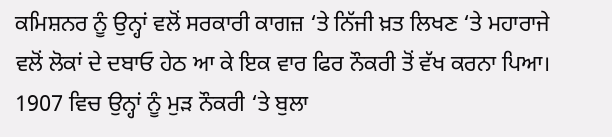ਕਮਿਸ਼ਨਰ ਨੂੰ ਉਨ੍ਹਾਂ ਵਲੋਂ ਸਰਕਾਰੀ ਕਾਗਜ਼ ‘ਤੇ ਨਿੱਜੀ ਖ਼ਤ ਲਿਖਣ ‘ਤੇ ਮਹਾਰਾਜੇ ਵਲੋਂ ਲੋਕਾਂ ਦੇ ਦਬਾਓ ਹੇਠ ਆ ਕੇ ਇਕ ਵਾਰ ਫਿਰ ਨੌਕਰੀ ਤੋਂ ਵੱਖ ਕਰਨਾ ਪਿਆ। 1907 ਵਿਚ ਉਨ੍ਹਾਂ ਨੂੰ ਮੁੜ ਨੌਕਰੀ ‘ਤੇ ਬੁਲਾ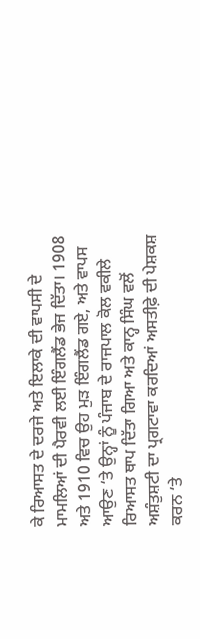ਕੇ ਰਿਆਸਤ ਦੇ ਦਰਜੇ ਅਤੇ ਇਲਾਕੇ ਦੀ ਵਾਪਸੀ ਦੇ ਮਾਮਲਿਆਂ ਦੀ ਪੈਰਵੀ ਲਈ ਇੰਗਲੈਂਡ ਭੇਜ ਦਿੱਤਾ। 1908 ਅਤੇ 1910 ਵਿਚ ਉਹ ਮੁੜ ਇੰਗਲੈਂਡ ਗਏ, ਅਤੇ ਵਾਪਸ ਆਉਣ ‘ਤੇ ਉਨ੍ਹਾਂ ਨੂੰ ਪੰਜਾਬ ਦੇ ਰਾਜਪਾਲ ਕੋਲ ਵਕੀਲੇ ਰਿਆਸਤ ਥਾਪ ਦਿੱਤਾ ਗਿਆ ਅਤੇ ਕਾਨ੍ਹ ਸਿੰਘ ਵਲੋਂ ਅਸ਼ੰਤੁਸ਼ਟੀ ਦਾ ਪ੍ਰਗਟਾਵਾ ਕਰਦਿਆਂ ਅਸਤੀਫ਼ੇ ਦੀ ਪੇਸ਼ਕਸ਼ ਕਰਨ ‘ਤੇ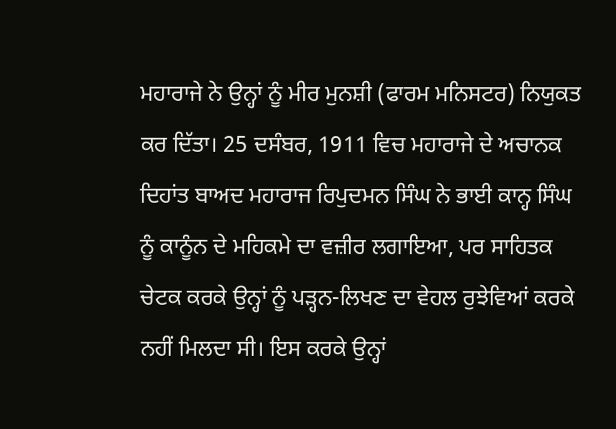ਮਹਾਰਾਜੇ ਨੇ ਉਨ੍ਹਾਂ ਨੂੰ ਮੀਰ ਮੁਨਸ਼ੀ (ਫਾਰਮ ਮਨਿਸਟਰ) ਨਿਯੁਕਤ ਕਰ ਦਿੱਤਾ। 25 ਦਸੰਬਰ, 1911 ਵਿਚ ਮਹਾਰਾਜੇ ਦੇ ਅਚਾਨਕ ਦਿਹਾਂਤ ਬਾਅਦ ਮਹਾਰਾਜ ਰਿਪੁਦਮਨ ਸਿੰਘ ਨੇ ਭਾਈ ਕਾਨ੍ਹ ਸਿੰਘ ਨੂੰ ਕਾਨੂੰਨ ਦੇ ਮਹਿਕਮੇ ਦਾ ਵਜ਼ੀਰ ਲਗਾਇਆ, ਪਰ ਸਾਹਿਤਕ ਚੇਟਕ ਕਰਕੇ ਉਨ੍ਹਾਂ ਨੂੰ ਪੜ੍ਹਨ-ਲਿਖਣ ਦਾ ਵੇਹਲ ਰੁਝੇਵਿਆਂ ਕਰਕੇ ਨਹੀਂ ਮਿਲਦਾ ਸੀ। ਇਸ ਕਰਕੇ ਉਨ੍ਹਾਂ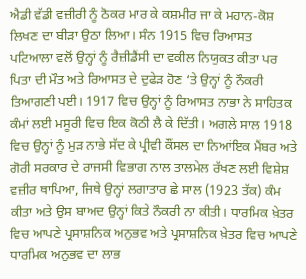ਐਡੀ ਵੱਡੀ ਵਜ਼ੀਰੀ ਨੂੰ ਠੋਕਰ ਮਾਰ ਕੇ ਕਸ਼ਮੀਰ ਜਾ ਕੇ ਮਹਾਨ-ਕੋਸ਼ ਲਿਖਣ ਦਾ ਬੀੜਾ ਉਠਾ ਲਿਆ। ਸੰਨ 1915 ਵਿਚ ਰਿਆਸਤ ਪਟਿਆਲਾ ਵਲੋਂ ਉਨ੍ਹਾਂ ਨੂੰ ਰੈਜ਼ੀਡੈਂਸੀ ਦਾ ਵਕੀਲ ਨਿਯੁਕਤ ਕੀਤਾ ਪਰ ਪਿਤਾ ਦੀ ਮੌਤ ਅਤੇ ਰਿਆਸਤ ਦੇ ਦੁਫੇੜ ਹੋਣ ‘ਤੇ ਉਨ੍ਹਾਂ ਨੂੰ ਨੌਕਰੀ ਤਿਆਗਣੀ ਪਈ। 1917 ਵਿਚ ਉਨ੍ਹਾਂ ਨੂੰ ਰਿਆਸਤ ਨਾਭਾ ਨੇ ਸਾਹਿਤਕ ਕੰਮਾਂ ਲਈ ਮਸੂਰੀ ਵਿਚ ਇਕ ਕੋਠੀ ਲੈ ਕੇ ਦਿੱਤੀ। ਅਗਲੇ ਸਾਲ 1918 ਵਿਚ ਉਨ੍ਹਾਂ ਨੂੰ ਮੁੜ ਨਾਭੇ ਸੱਦ ਕੇ ਪ੍ਰੀਵੀ ਕੌਂਸਲ ਦਾ ਨਿਆਂਇਕ ਮੈਂਬਰ ਅਤੇ ਗੋਰੀ ਸਰਕਾਰ ਦੇ ਰਾਜਸੀ ਵਿਭਾਗ ਨਾਲ ਤਾਲਮੇਲ ਰੱਖਣ ਲਈ ਵਿਸ਼ੇਸ਼ ਵਜ਼ੀਰ ਥਾਪਿਆ, ਜਿਥੇ ਉਨ੍ਹਾਂ ਲਗਾਤਾਰ ਛੇ ਸਾਲ (1923 ਤੱਕ) ਕੰਮ ਕੀਤਾ ਅਤੇ ਉਸ ਬਾਅਦ ਉਨ੍ਹਾਂ ਕਿਤੇ ਨੌਕਰੀ ਨਾ ਕੀਤੀ। ਧਾਰਮਿਕ ਖ਼ੇਤਰ ਵਿਚ ਆਪਣੇ ਪ੍ਰਸਾਸ਼ਨਿਕ ਅਨੁਭਵ ਅਤੇ ਪ੍ਰਸਾਸ਼ਨਿਕ ਖ਼ੇਤਰ ਵਿਚ ਆਪਣੇ ਧਾਰਮਿਕ ਅਨੁਭਵ ਦਾ ਲਾਭ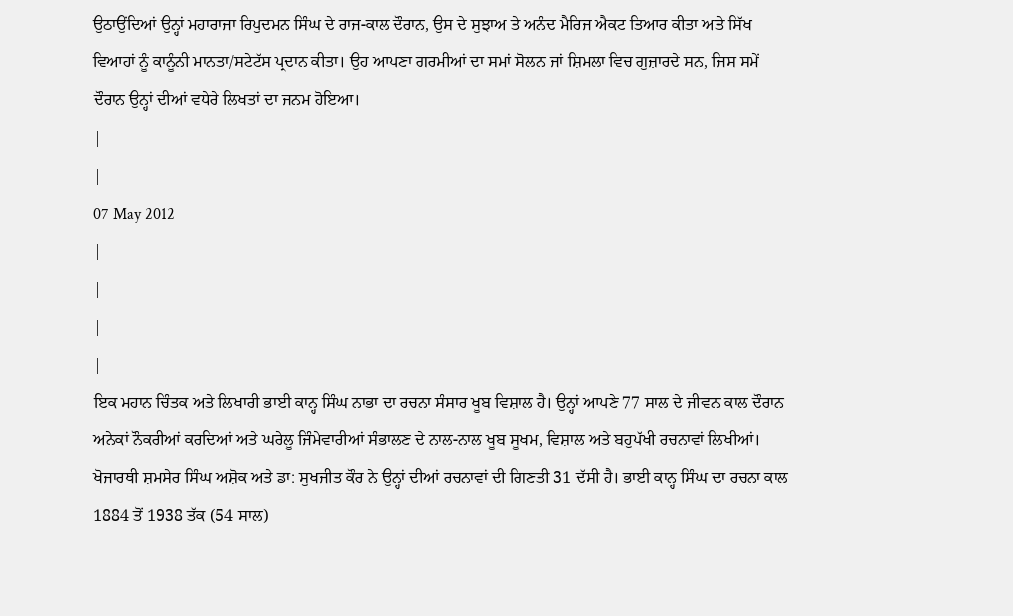ਉਠਾਉਂਦਿਆਂ ਉਨ੍ਹਾਂ ਮਹਾਰਾਜਾ ਰਿਪੁਦਮਨ ਸਿੰਘ ਦੇ ਰਾਜ-ਕਾਲ ਦੌਰਾਨ, ਉਸ ਦੇ ਸੁਝਾਅ ਤੇ ਅਨੰਦ ਮੈਰਿਜ ਐਕਟ ਤਿਆਰ ਕੀਤਾ ਅਤੇ ਸਿੱਖ ਵਿਆਹਾਂ ਨੂੰ ਕਾਨੂੰਨੀ ਮਾਨਤਾ/ਸਟੇਟੱਸ ਪ੍ਰਦਾਨ ਕੀਤਾ। ਉਹ ਆਪਣਾ ਗਰਮੀਆਂ ਦਾ ਸਮਾਂ ਸੋਲਨ ਜਾਂ ਸ਼ਿਮਲਾ ਵਿਚ ਗੁਜ਼ਾਰਦੇ ਸਨ, ਜਿਸ ਸਮੇਂ ਦੌਰਾਨ ਉਨ੍ਹਾਂ ਦੀਆਂ ਵਧੇਰੇ ਲਿਖਤਾਂ ਦਾ ਜਨਮ ਹੋਇਆ।
|
|
07 May 2012
|
|
|
|
ਇਕ ਮਹਾਨ ਚਿੰਤਕ ਅਤੇ ਲਿਖਾਰੀ ਭਾਈ ਕਾਨ੍ਹ ਸਿੰਘ ਨਾਭਾ ਦਾ ਰਚਨਾ ਸੰਸਾਰ ਖੂਬ ਵਿਸ਼ਾਲ ਹੈ। ਉਨ੍ਹਾਂ ਆਪਣੇ 77 ਸਾਲ ਦੇ ਜੀਵਨ ਕਾਲ ਦੌਰਾਨ ਅਨੇਕਾਂ ਨੌਕਰੀਆਂ ਕਰਦਿਆਂ ਅਤੇ ਘਰੇਲੂ ਜਿੰਮੇਵਾਰੀਆਂ ਸੰਭਾਲਣ ਦੇ ਨਾਲ-ਨਾਲ ਖੂਬ ਸੂਖਮ, ਵਿਸ਼ਾਲ ਅਤੇ ਬਹੁਪੱਖੀ ਰਚਨਾਵਾਂ ਲਿਖੀਆਂ। ਖੋਜਾਰਥੀ ਸ਼ਮਸੇਰ ਸਿੰਘ ਅਸ਼ੋਕ ਅਤੇ ਡਾ: ਸੁਖਜੀਤ ਕੌਰ ਨੇ ਉਨ੍ਹਾਂ ਦੀਆਂ ਰਚਨਾਵਾਂ ਦੀ ਗਿਣਤੀ 31 ਦੱਸੀ ਹੈ। ਭਾਈ ਕਾਨ੍ਹ ਸਿੰਘ ਦਾ ਰਚਨਾ ਕਾਲ 1884 ਤੋਂ 1938 ਤੱਕ (54 ਸਾਲ)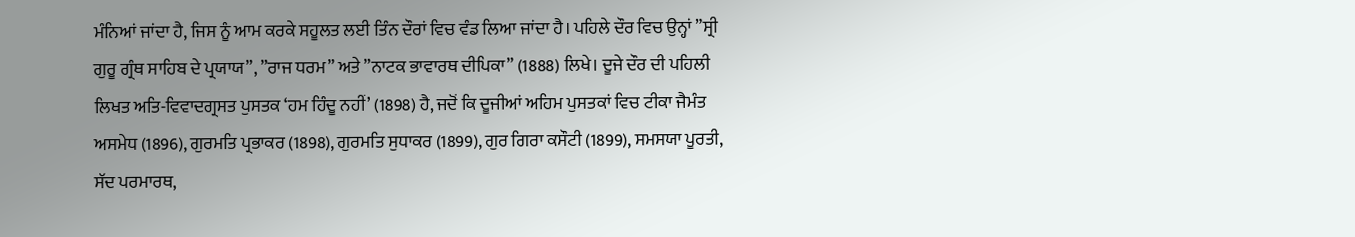ਮੰਨਿਆਂ ਜਾਂਦਾ ਹੈ, ਜਿਸ ਨੂੰ ਆਮ ਕਰਕੇ ਸਹੂਲਤ ਲਈ ਤਿੰਨ ਦੌਰਾਂ ਵਿਚ ਵੰਡ ਲਿਆ ਜਾਂਦਾ ਹੈ। ਪਹਿਲੇ ਦੌਰ ਵਿਚ ਉਨ੍ਹਾਂ ”ਸ੍ਰੀ ਗੁਰੂ ਗ੍ਰੰਥ ਸਾਹਿਬ ਦੇ ਪ੍ਰਯਾਯ”, ”ਰਾਜ ਧਰਮ” ਅਤੇ ”ਨਾਟਕ ਭਾਵਾਰਥ ਦੀਪਿਕਾ” (1888) ਲਿਖੇ। ਦੂਜੇ ਦੌਰ ਦੀ ਪਹਿਲੀ ਲਿਖਤ ਅਤਿ-ਵਿਵਾਦਗ੍ਰਸਤ ਪੁਸਤਕ ‘ਹਮ ਹਿੰਦੂ ਨਹੀਂ’ (1898) ਹੈ, ਜਦੋਂ ਕਿ ਦੂਜੀਆਂ ਅਹਿਮ ਪੁਸਤਕਾਂ ਵਿਚ ਟੀਕਾ ਜੈਮੰਤ ਅਸਮੇਧ (1896), ਗੁਰਮਤਿ ਪ੍ਰਭਾਕਰ (1898), ਗੁਰਮਤਿ ਸੁਧਾਕਰ (1899), ਗੁਰ ਗਿਰਾ ਕਸੌਟੀ (1899), ਸਮਸਯਾ ਪੂਰਤੀ, ਸੱਦ ਪਰਮਾਰਥ,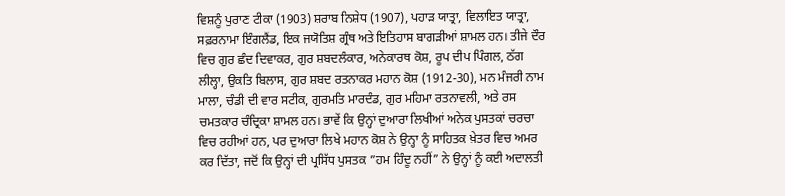ਵਿਸ਼ਨੂੰ ਪੁਰਾਣ ਟੀਕਾ (1903) ਸ਼ਰਾਬ ਨਿਸ਼ੇਧ (1907), ਪਹਾੜ ਯਾਤ੍ਰਾ, ਵਿਲਾਇਤ ਯਾਤ੍ਰਾ, ਸਫ਼ਰਨਾਮਾ ਇੰਗਲੈਂਡ, ਇਕ ਜਯੋਤਿਸ਼ ਗ੍ਰੰਥ ਅਤੇ ਇਤਿਹਾਸ ਬਾਗੜੀਆਂ ਸ਼ਾਮਲ ਹਨ। ਤੀਜੇ ਦੌਰ ਵਿਚ ਗੁਰ ਛੰਦ ਦਿਵਾਕਰ, ਗੁਰ ਸ਼ਬਦਲੰਕਾਰ, ਅਨੇਕਾਰਥ ਕੋਸ਼, ਰੂਪ ਦੀਪ ਪਿੰਗਲ, ਠੱਗ ਲੀਲ੍ਹਾ, ਉਕਤਿ ਬਿਲਾਸ, ਗੁਰ ਸ਼ਬਦ ਰਤਨਾਕਰ ਮਹਾਨ ਕੋਸ਼ (1912-30), ਮਨ ਮੰਜਰੀ ਨਾਮ ਮਾਲਾ, ਚੰਡੀ ਦੀ ਵਾਰ ਸਟੀਕ, ਗੁਰਮਤਿ ਮਾਰਦੰਡ, ਗੁਰ ਮਹਿਮਾ ਰਤਨਾਵਲੀ, ਅਤੇ ਰਸ ਚਮਤਕਾਰ ਚੰਦ੍ਰਿਕਾ ਸ਼ਾਮਲ ਹਨ। ਭਾਵੇਂ ਕਿ ਉਨ੍ਹਾਂ ਦੁਆਰਾ ਲਿਖੀਆਂ ਅਨੇਕ ਪੁਸਤਕਾਂ ਚਰਚਾ ਵਿਚ ਰਹੀਆਂ ਹਨ, ਪਰ ਦੁਆਰਾ ਲਿਖੇ ਮਹਾਨ ਕੋਸ਼ ਨੇ ਉਨ੍ਹਾ ਨੂੰ ਸਾਹਿਤਕ ਖ਼ੇਤਰ ਵਿਚ ਅਮਰ ਕਰ ਦਿੱਤਾ, ਜਦੋਂ ਕਿ ਉਨ੍ਹਾਂ ਦੀ ਪ੍ਰਸਿੱਧ ਪੁਸਤਕ ”ਹਮ ਹਿੰਦੂ ਨਹੀਂ” ਨੇ ਉਨ੍ਹਾਂ ਨੂੰ ਕਈ ਅਦਾਲਤੀ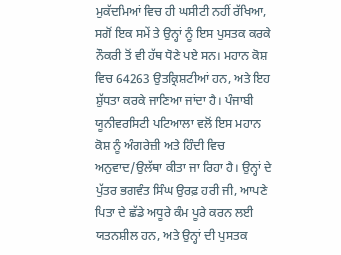ਮੁਕੱਦਮਿਆਂ ਵਿਚ ਹੀ ਘਸੀਟੀ ਨਹੀਂ ਰੱਖਿਆ, ਸਗੋਂ ਇਕ ਸਮੇਂ ਤੇ ਉਨ੍ਹਾਂ ਨੂੰ ਇਸ ਪੁਸਤਕ ਕਰਕੇ ਨੌਕਰੀ ਤੋਂ ਵੀ ਹੱਥ ਧੋਣੇ ਪਏ ਸਨ। ਮਹਾਨ ਕੋਸ਼ ਵਿਚ 64263 ਉਤਕ੍ਰਿਸ਼ਟੀਆਂ ਹਨ, ਅਤੇ ਇਹ ਸ਼ੁੱਧਤਾ ਕਰਕੇ ਜਾਣਿਆ ਜਾਂਦਾ ਹੈ। ਪੰਜਾਬੀ ਯੂਨੀਵਰਸਿਟੀ ਪਟਿਆਲਾ ਵਲੋਂ ਇਸ ਮਹਾਨ ਕੋਸ਼ ਨੂੰ ਅੰਗਰੇਜ਼ੀ ਅਤੇ ਹਿੰਦੀ ਵਿਚ ਅਨੁਵਾਦ/ਉਲੱਥਾ ਕੀਤਾ ਜਾ ਰਿਹਾ ਹੈ। ਉਨ੍ਹਾਂ ਦੇ ਪੁੱਤਰ ਭਗਵੰਤ ਸਿੰਘ ਉਰਫ਼ ਹਰੀ ਜੀ, ਆਪਣੇ ਪਿਤਾ ਦੇ ਛੱਡੇ ਅਧੂਰੇ ਕੰਮ ਪੂਰੇ ਕਰਨ ਲਈ ਯਤਨਸ਼ੀਲ ਹਨ, ਅਤੇ ਉਨ੍ਹਾਂ ਦੀ ਪੁਸਤਕ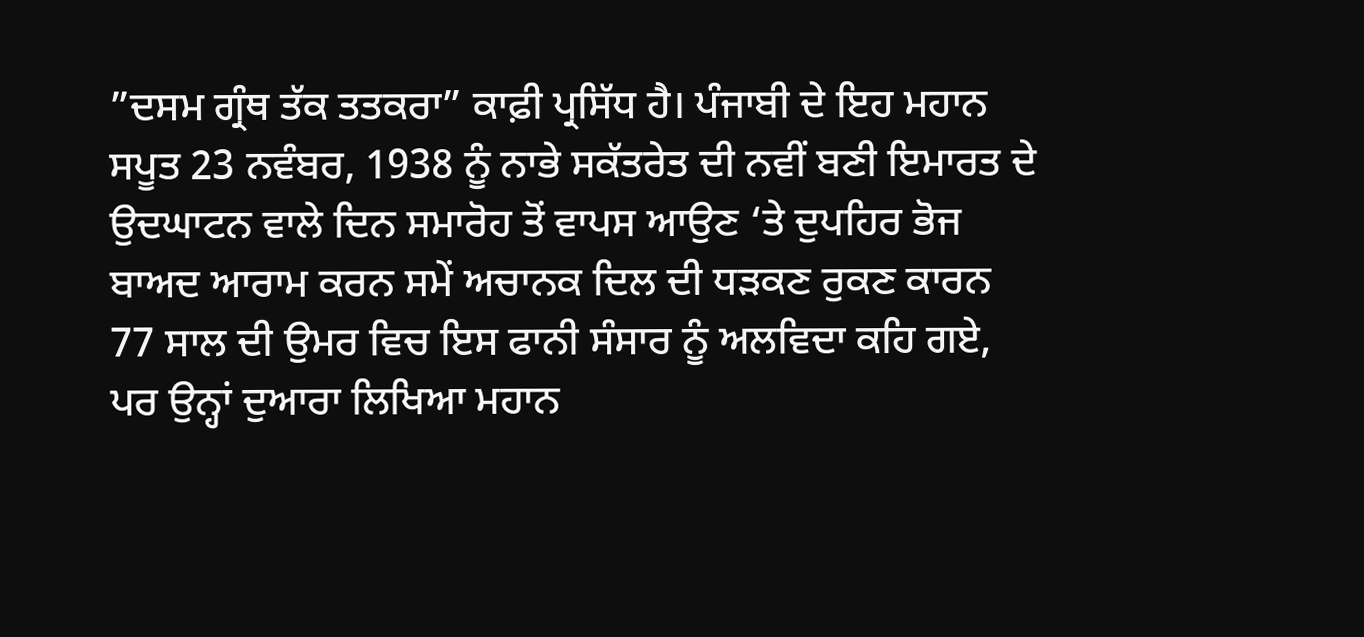”ਦਸਮ ਗ੍ਰੰਥ ਤੱਕ ਤਤਕਰਾ” ਕਾਫ਼ੀ ਪ੍ਰਸਿੱਧ ਹੈ। ਪੰਜਾਬੀ ਦੇ ਇਹ ਮਹਾਨ ਸਪੂਤ 23 ਨਵੰਬਰ, 1938 ਨੂੰ ਨਾਭੇ ਸਕੱਤਰੇਤ ਦੀ ਨਵੀਂ ਬਣੀ ਇਮਾਰਤ ਦੇ ਉਦਘਾਟਨ ਵਾਲੇ ਦਿਨ ਸਮਾਰੋਹ ਤੋਂ ਵਾਪਸ ਆਉਣ ‘ਤੇ ਦੁਪਹਿਰ ਭੋਜ ਬਾਅਦ ਆਰਾਮ ਕਰਨ ਸਮੇਂ ਅਚਾਨਕ ਦਿਲ ਦੀ ਧੜਕਣ ਰੁਕਣ ਕਾਰਨ 77 ਸਾਲ ਦੀ ਉਮਰ ਵਿਚ ਇਸ ਫਾਨੀ ਸੰਸਾਰ ਨੂੰ ਅਲਵਿਦਾ ਕਹਿ ਗਏ, ਪਰ ਉਨ੍ਹਾਂ ਦੁਆਰਾ ਲਿਖਿਆ ਮਹਾਨ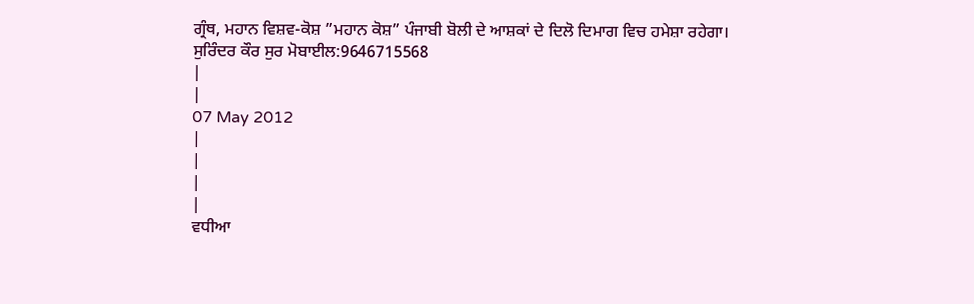ਗ੍ਰੰਥ, ਮਹਾਨ ਵਿਸ਼ਵ-ਕੋਸ਼ ”ਮਹਾਨ ਕੋਸ਼” ਪੰਜਾਬੀ ਬੋਲੀ ਦੇ ਆਸ਼ਕਾਂ ਦੇ ਦਿਲੋ ਦਿਮਾਗ ਵਿਚ ਹਮੇਸ਼ਾ ਰਹੇਗਾ।
ਸੁਰਿੰਦਰ ਕੌਰ ਸੁਰ ਮੋਬਾਈਲ:9646715568
|
|
07 May 2012
|
|
|
|
ਵਧੀਆ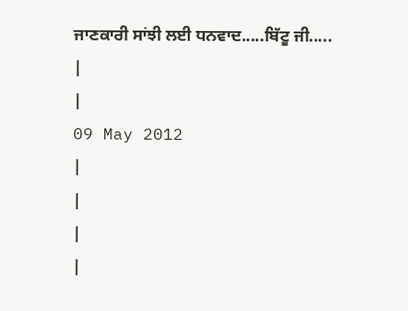ਜਾਣਕਾਰੀ ਸਾਂਝੀ ਲਈ ਧਨਵਾਦ.....ਬਿੱਟੂ ਜੀ.....
|
|
09 May 2012
|
|
|
|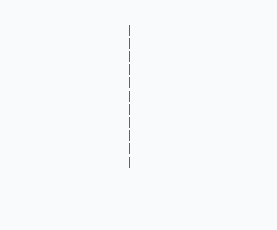|
|
|
|
|
|
|
|
|
|
|